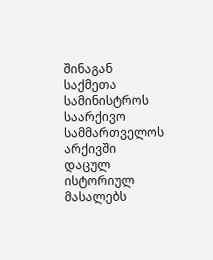შინაგან საქმეთა სამინისტროს საარქივო სამმართველოს არქივში დაცულ ისტორიულ მასალებს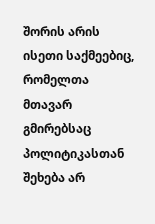შორის არის ისეთი საქმეებიც, რომელთა მთავარ გმირებსაც პოლიტიკასთან შეხება არ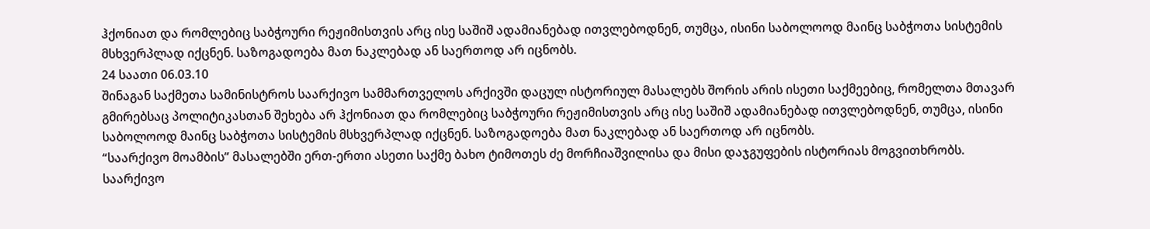ჰქონიათ და რომლებიც საბჭოური რეჟიმისთვის არც ისე საშიშ ადამიანებად ითვლებოდნენ, თუმცა, ისინი საბოლოოდ მაინც საბჭოთა სისტემის მსხვერპლად იქცნენ. საზოგადოება მათ ნაკლებად ან საერთოდ არ იცნობს.
24 საათი 06.03.10
შინაგან საქმეთა სამინისტროს საარქივო სამმართველოს არქივში დაცულ ისტორიულ მასალებს შორის არის ისეთი საქმეებიც, რომელთა მთავარ გმირებსაც პოლიტიკასთან შეხება არ ჰქონიათ და რომლებიც საბჭოური რეჟიმისთვის არც ისე საშიშ ადამიანებად ითვლებოდნენ, თუმცა, ისინი საბოლოოდ მაინც საბჭოთა სისტემის მსხვერპლად იქცნენ. საზოგადოება მათ ნაკლებად ან საერთოდ არ იცნობს.
“საარქივო მოამბის” მასალებში ერთ-ერთი ასეთი საქმე ბახო ტიმოთეს ძე მორჩიაშვილისა და მისი დაჯგუფების ისტორიას მოგვითხრობს.
საარქივო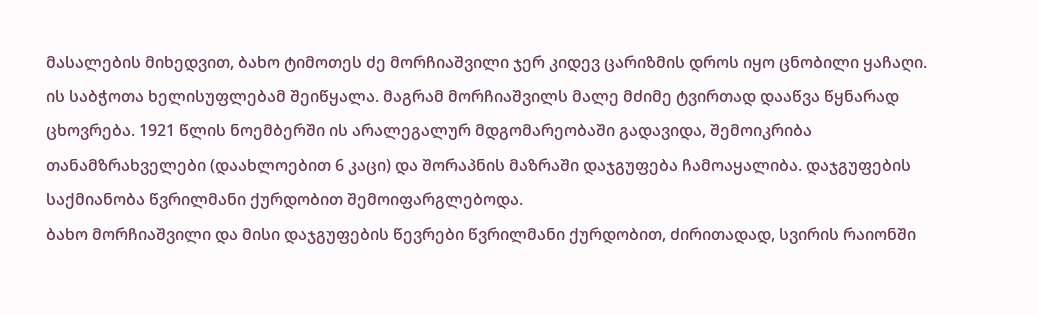მასალების მიხედვით, ბახო ტიმოთეს ძე მორჩიაშვილი ჯერ კიდევ ცარიზმის დროს იყო ცნობილი ყაჩაღი. ის საბჭოთა ხელისუფლებამ შეიწყალა. მაგრამ მორჩიაშვილს მალე მძიმე ტვირთად დააწვა წყნარად ცხოვრება. 1921 წლის ნოემბერში ის არალეგალურ მდგომარეობაში გადავიდა, შემოიკრიბა თანამზრახველები (დაახლოებით 6 კაცი) და შორაპნის მაზრაში დაჯგუფება ჩამოაყალიბა. დაჯგუფების საქმიანობა წვრილმანი ქურდობით შემოიფარგლებოდა.
ბახო მორჩიაშვილი და მისი დაჯგუფების წევრები წვრილმანი ქურდობით, ძირითადად, სვირის რაიონში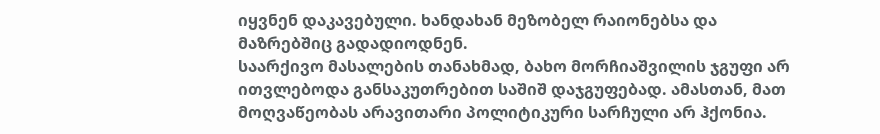იყვნენ დაკავებული. ხანდახან მეზობელ რაიონებსა და მაზრებშიც გადადიოდნენ.
საარქივო მასალების თანახმად, ბახო მორჩიაშვილის ჯგუფი არ ითვლებოდა განსაკუთრებით საშიშ დაჯგუფებად. ამასთან, მათ მოღვაწეობას არავითარი პოლიტიკური სარჩული არ ჰქონია.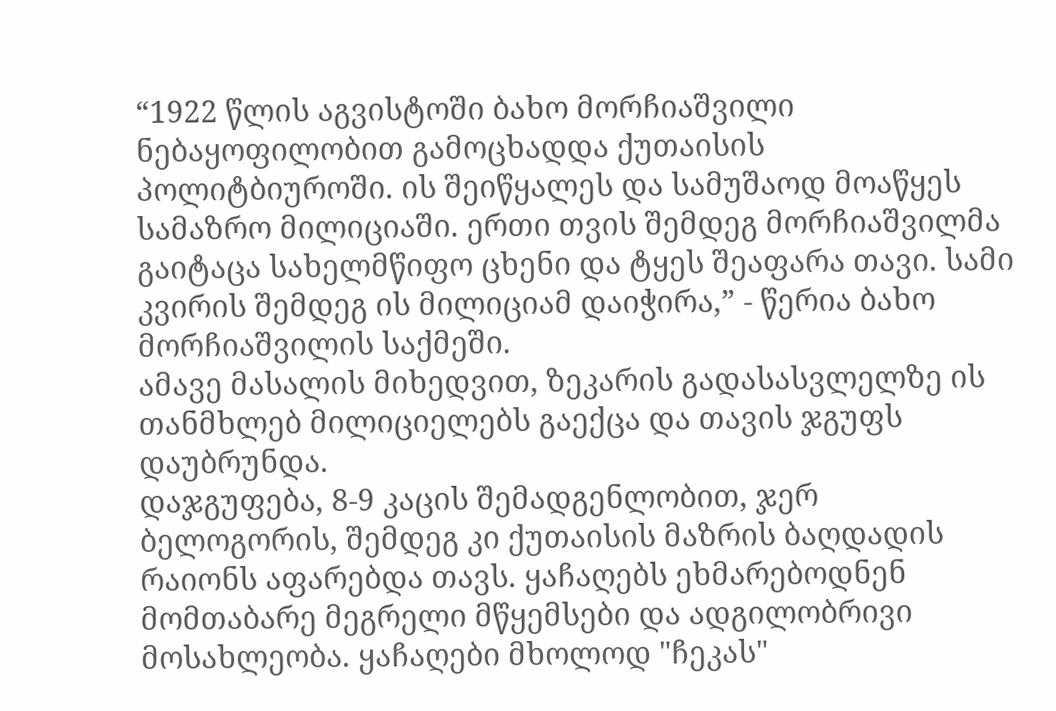“1922 წლის აგვისტოში ბახო მორჩიაშვილი ნებაყოფილობით გამოცხადდა ქუთაისის პოლიტბიუროში. ის შეიწყალეს და სამუშაოდ მოაწყეს სამაზრო მილიციაში. ერთი თვის შემდეგ მორჩიაშვილმა გაიტაცა სახელმწიფო ცხენი და ტყეს შეაფარა თავი. სამი კვირის შემდეგ ის მილიციამ დაიჭირა,” - წერია ბახო მორჩიაშვილის საქმეში.
ამავე მასალის მიხედვით, ზეკარის გადასასვლელზე ის თანმხლებ მილიციელებს გაექცა და თავის ჯგუფს დაუბრუნდა.
დაჯგუფება, 8-9 კაცის შემადგენლობით, ჯერ ბელოგორის, შემდეგ კი ქუთაისის მაზრის ბაღდადის რაიონს აფარებდა თავს. ყაჩაღებს ეხმარებოდნენ მომთაბარე მეგრელი მწყემსები და ადგილობრივი მოსახლეობა. ყაჩაღები მხოლოდ "ჩეკას"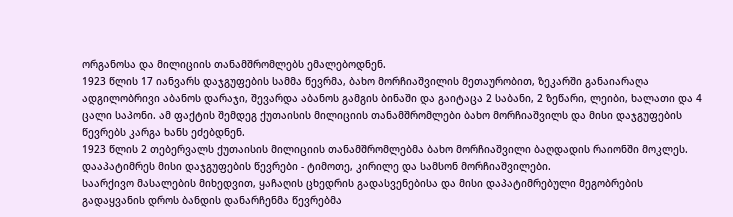ორგანოსა და მილიციის თანამშრომლებს ემალებოდნენ.
1923 წლის 17 იანვარს დაჯგუფების სამმა წევრმა, ბახო მორჩიაშვილის მეთაურობით, ზეკარში განაიარაღა ადგილობრივი აბანოს დარაჯი, შევარდა აბანოს გამგის ბინაში და გაიტაცა 2 საბანი, 2 ზეწარი, ლეიბი, ხალათი და 4 ცალი საპონი. ამ ფაქტის შემდეგ ქუთაისის მილიციის თანამშრომლები ბახო მორჩიაშვილს და მისი დაჯგუფების წევრებს კარგა ხანს ეძებდნენ.
1923 წლის 2 თებერვალს ქუთაისის მილიციის თანამშრომლებმა ბახო მორჩიაშვილი ბაღდადის რაიონში მოკლეს. დააპატიმრეს მისი დაჯგუფების წევრები - ტიმოთე, კირილე და სამსონ მორჩიაშვილები.
საარქივო მასალების მიხედვით, ყაჩაღის ცხედრის გადასვენებისა და მისი დაპატიმრებული მეგობრების გადაყვანის დროს ბანდის დანარჩენმა წევრებმა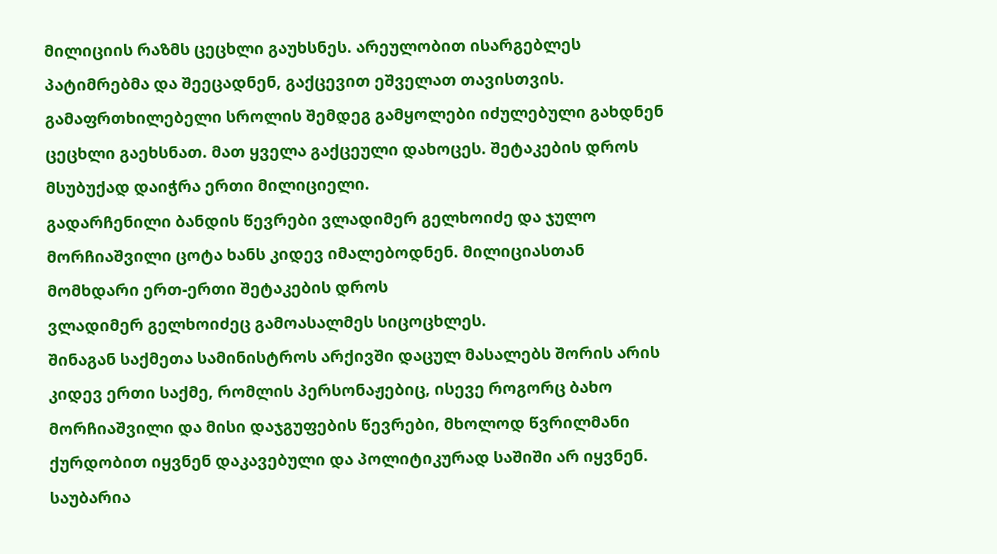მილიციის რაზმს ცეცხლი გაუხსნეს. არეულობით ისარგებლეს პატიმრებმა და შეეცადნენ, გაქცევით ეშველათ თავისთვის.
გამაფრთხილებელი სროლის შემდეგ გამყოლები იძულებული გახდნენ ცეცხლი გაეხსნათ. მათ ყველა გაქცეული დახოცეს. შეტაკების დროს მსუბუქად დაიჭრა ერთი მილიციელი.
გადარჩენილი ბანდის წევრები ვლადიმერ გელხოიძე და ჯულო მორჩიაშვილი ცოტა ხანს კიდევ იმალებოდნენ. მილიციასთან მომხდარი ერთ-ერთი შეტაკების დროს
ვლადიმერ გელხოიძეც გამოასალმეს სიცოცხლეს.
შინაგან საქმეთა სამინისტროს არქივში დაცულ მასალებს შორის არის კიდევ ერთი საქმე, რომლის პერსონაჟებიც, ისევე როგორც ბახო მორჩიაშვილი და მისი დაჯგუფების წევრები, მხოლოდ წვრილმანი ქურდობით იყვნენ დაკავებული და პოლიტიკურად საშიში არ იყვნენ. საუბარია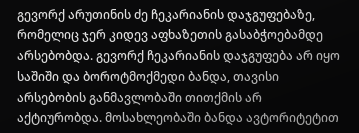გევორქ არუთინის ძე ჩეკარიანის დაჯგუფებაზე, რომელიც ჯერ კიდევ აფხაზეთის გასაბჭოებამდე არსებობდა. გევორქ ჩეკარიანის დაჯგუფება არ იყო საშიში და ბოროტმოქმედი ბანდა, თავისი არსებობის განმავლობაში თითქმის არ აქტიურობდა. მოსახლეობაში ბანდა ავტორიტეტით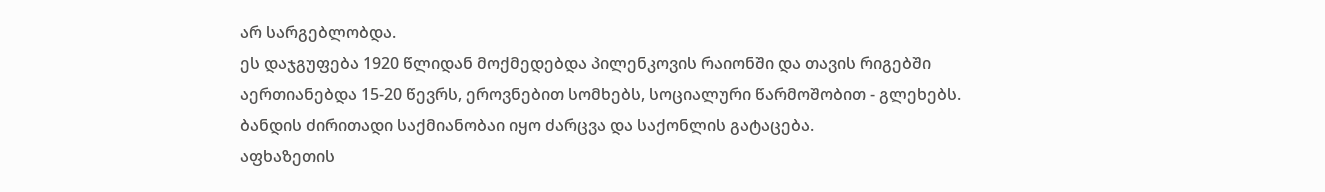არ სარგებლობდა.
ეს დაჯგუფება 1920 წლიდან მოქმედებდა პილენკოვის რაიონში და თავის რიგებში აერთიანებდა 15-20 წევრს, ეროვნებით სომხებს, სოციალური წარმოშობით - გლეხებს.
ბანდის ძირითადი საქმიანობაი იყო ძარცვა და საქონლის გატაცება.
აფხაზეთის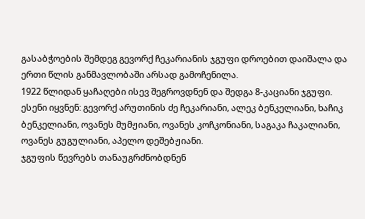გასაბჭოების შემდეგ გევორქ ჩეკარიანის ჯგუფი დროებით დაიშალა და ერთი წლის განმავლობაში არსად გამოჩენილა.
1922 წლიდან ყაჩაღები ისევ შეგროვდნენ და შედგა 8-კაციანი ჯგუფი. ესენი იყვნენ: გევორქ არუთინის ძე ჩეკარიანი, ალეკ ბენკელიანი, ხაჩიკ ბენკელიანი, ოვანეს მუმჟიანი, ოვანეს კოჩკონიანი, საგაკა ჩაკალიანი, ოვანეს გუგულიანი, აპელო დეშებჟიანი.
ჯგუფის წევრებს თანაუგრძნობდნენ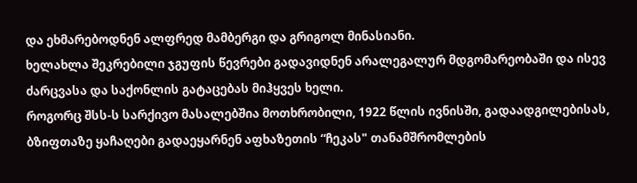და ეხმარებოდნენ ალფრედ მამბერგი და გრიგოლ მინასიანი.
ხელახლა შეკრებილი ჯგუფის წევრები გადავიდნენ არალეგალურ მდგომარეობაში და ისევ ძარცვასა და საქონლის გატაცებას მიჰყვეს ხელი.
როგორც შსს-ს სარქივო მასალებშია მოთხრობილი, 1922 წლის ივნისში, გადაადგილებისას, ბზიფთაზე ყაჩაღები გადაეყარნენ აფხაზეთის “ჩეკას" თანამშრომლების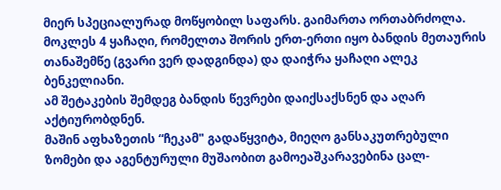მიერ სპეციალურად მოწყობილ საფარს. გაიმართა ორთაბრძოლა. მოკლეს 4 ყაჩაღი, რომელთა შორის ერთ-ერთი იყო ბანდის მეთაურის თანაშემწე (გვარი ვერ დადგინდა) და დაიჭრა ყაჩაღი ალეკ ბენკელიანი.
ამ შეტაკების შემდეგ ბანდის წევრები დაიქსაქსნენ და აღარ აქტიურობდნენ.
მაშინ აფხაზეთის “ჩეკამ" გადაწყვიტა, მიეღო განსაკუთრებული ზომები და აგენტურული მუშაობით გამოეაშკარავებინა ცალ-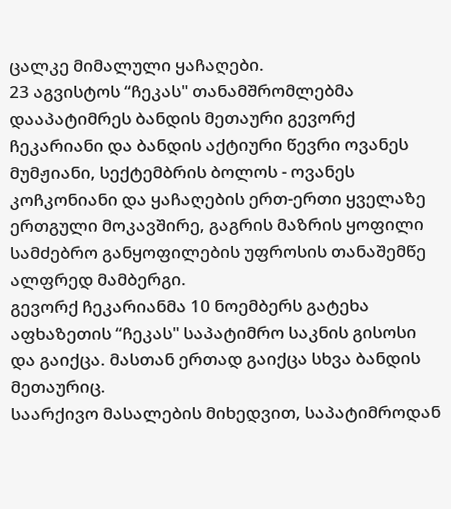ცალკე მიმალული ყაჩაღები.
23 აგვისტოს “ჩეკას" თანამშრომლებმა დააპატიმრეს ბანდის მეთაური გევორქ ჩეკარიანი და ბანდის აქტიური წევრი ოვანეს მუმჟიანი, სექტემბრის ბოლოს - ოვანეს კოჩკონიანი და ყაჩაღების ერთ-ერთი ყველაზე ერთგული მოკავშირე, გაგრის მაზრის ყოფილი სამძებრო განყოფილების უფროსის თანაშემწე ალფრედ მამბერგი.
გევორქ ჩეკარიანმა 10 ნოემბერს გატეხა აფხაზეთის “ჩეკას" საპატიმრო საკნის გისოსი და გაიქცა. მასთან ერთად გაიქცა სხვა ბანდის მეთაურიც.
საარქივო მასალების მიხედვით, საპატიმროდან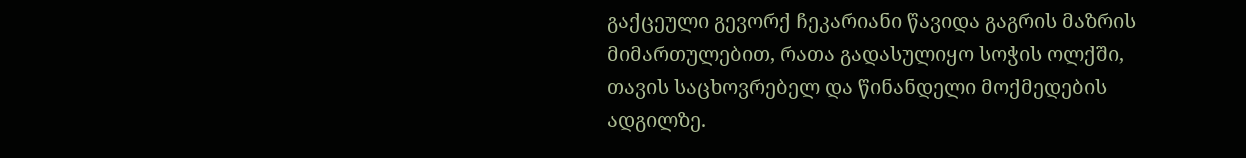გაქცეული გევორქ ჩეკარიანი წავიდა გაგრის მაზრის მიმართულებით, რათა გადასულიყო სოჭის ოლქში, თავის საცხოვრებელ და წინანდელი მოქმედების ადგილზე.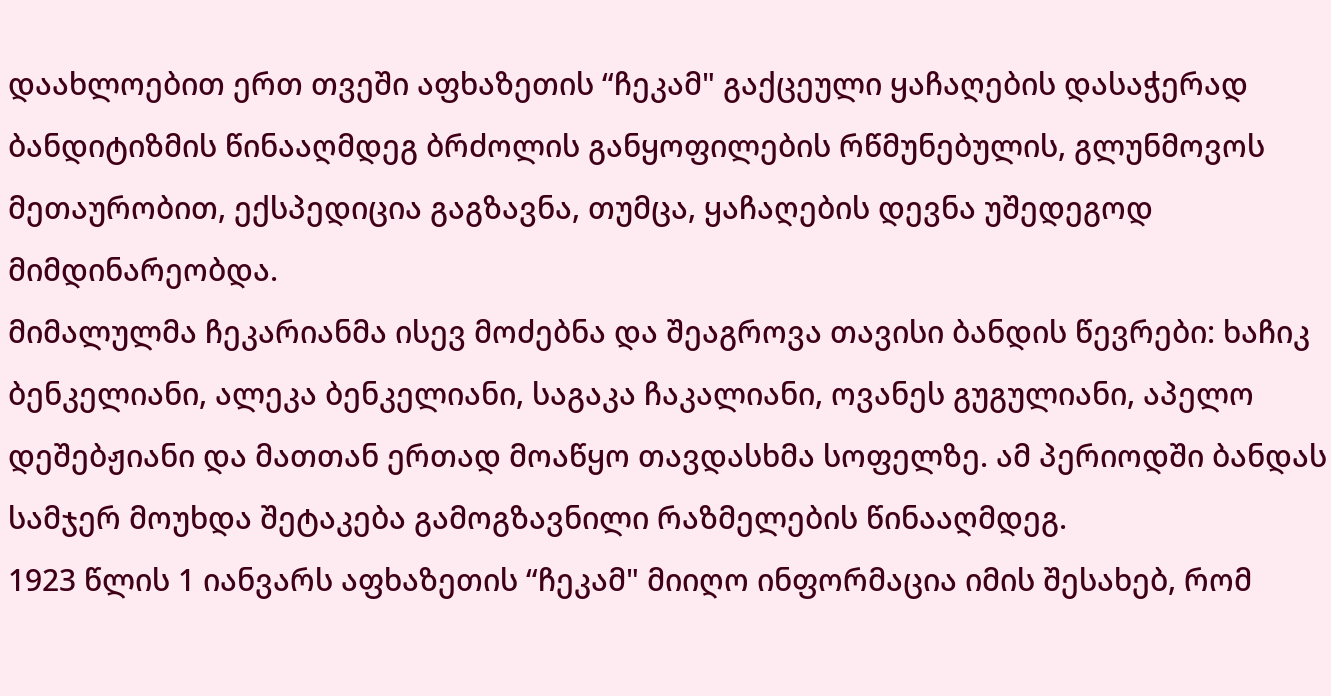დაახლოებით ერთ თვეში აფხაზეთის “ჩეკამ" გაქცეული ყაჩაღების დასაჭერად ბანდიტიზმის წინააღმდეგ ბრძოლის განყოფილების რწმუნებულის, გლუნმოვოს მეთაურობით, ექსპედიცია გაგზავნა, თუმცა, ყაჩაღების დევნა უშედეგოდ მიმდინარეობდა.
მიმალულმა ჩეკარიანმა ისევ მოძებნა და შეაგროვა თავისი ბანდის წევრები: ხაჩიკ ბენკელიანი, ალეკა ბენკელიანი, საგაკა ჩაკალიანი, ოვანეს გუგულიანი, აპელო დეშებჟიანი და მათთან ერთად მოაწყო თავდასხმა სოფელზე. ამ პერიოდში ბანდას სამჯერ მოუხდა შეტაკება გამოგზავნილი რაზმელების წინააღმდეგ.
1923 წლის 1 იანვარს აფხაზეთის “ჩეკამ" მიიღო ინფორმაცია იმის შესახებ, რომ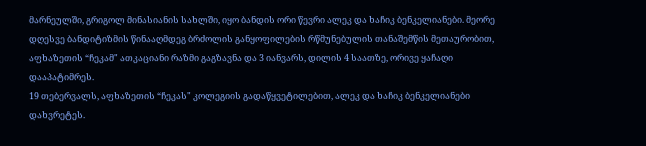მარნეულში, გრიგოლ მინასიანის სახლში, იყო ბანდის ორი წევრი ალეკ და ხაჩიკ ბენკელიანები. მეორე დღესვე ბანდიტიზმის წინააღმდეგ ბრძოლის განყოფილების რწმუნებულის თანაშემწის მეთაურობით, აფხაზეთის “ჩეკამ" ათკაციანი რაზმი გაგზავნა და 3 იანვარს, დილის 4 საათზე, ორივე ყაჩაღი დააპატიმრეს.
19 თებერვალს, აფხაზეთის “ჩეკას" კოლეგიის გადაწყვეტილებით, ალეკ და ხაჩიკ ბენკელიანები დახვრეტეს.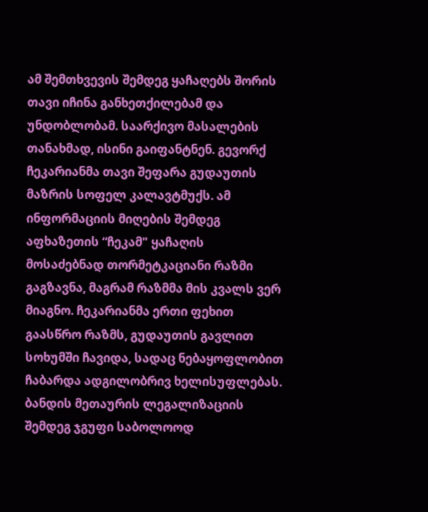ამ შემთხვევის შემდეგ ყაჩაღებს შორის თავი იჩინა განხეთქილებამ და უნდობლობამ. საარქივო მასალების თანახმად, ისინი გაიფანტნენ. გევორქ ჩეკარიანმა თავი შეფარა გუდაუთის მაზრის სოფელ კალავტმუქს. ამ ინფორმაციის მიღების შემდეგ აფხაზეთის “ჩეკამ" ყაჩაღის მოსაძებნად თორმეტკაციანი რაზმი გაგზავნა, მაგრამ რაზმმა მის კვალს ვერ მიაგნო. ჩეკარიანმა ერთი ფეხით გაასწრო რაზმს, გუდაუთის გავლით სოხუმში ჩავიდა, სადაც ნებაყოფლობით ჩაბარდა ადგილობრივ ხელისუფლებას. ბანდის მეთაურის ლეგალიზაციის შემდეგ ჯგუფი საბოლოოდ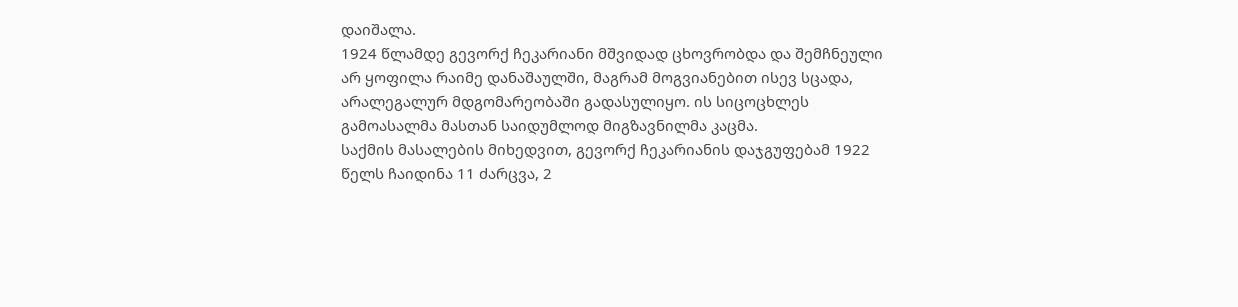დაიშალა.
1924 წლამდე გევორქ ჩეკარიანი მშვიდად ცხოვრობდა და შემჩნეული არ ყოფილა რაიმე დანაშაულში, მაგრამ მოგვიანებით ისევ სცადა, არალეგალურ მდგომარეობაში გადასულიყო. ის სიცოცხლეს გამოასალმა მასთან საიდუმლოდ მიგზავნილმა კაცმა.
საქმის მასალების მიხედვით, გევორქ ჩეკარიანის დაჯგუფებამ 1922 წელს ჩაიდინა 11 ძარცვა, 2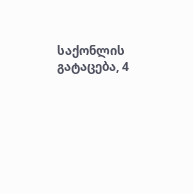საქონლის გატაცება, 4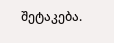შეტაკება.